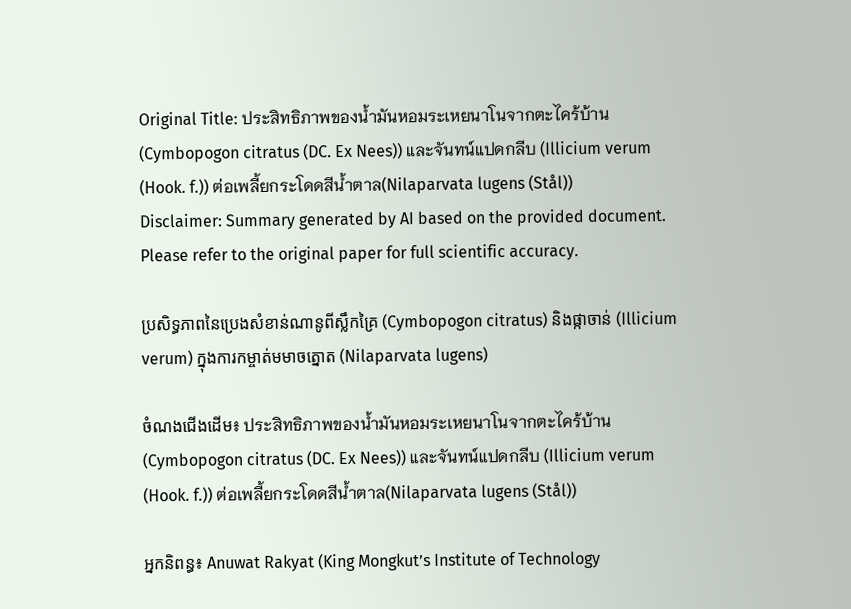Original Title: ประสิทธิภาพของน้ำมันหอมระเหยนาโนจากตะไคร้บ้าน (Cymbopogon citratus (DC. Ex Nees)) และจันทน์แปดกลีบ (Illicium verum (Hook. f.)) ต่อเพลี้ยกระโดดสีน้ำตาล(Nilaparvata lugens (Stål))
Disclaimer: Summary generated by AI based on the provided document. Please refer to the original paper for full scientific accuracy.

ប្រសិទ្ធភាពនៃប្រេងសំខាន់ណានូពីស្លឹកគ្រៃ (Cymbopogon citratus) និងផ្កាចាន់ (Illicium verum) ក្នុងការកម្ចាត់មមាចត្នោត (Nilaparvata lugens)

ចំណងជើងដើម៖ ประสิทธิภาพของน้ำมันหอมระเหยนาโนจากตะไคร้บ้าน (Cymbopogon citratus (DC. Ex Nees)) และจันทน์แปดกลีบ (Illicium verum (Hook. f.)) ต่อเพลี้ยกระโดดสีน้ำตาล(Nilaparvata lugens (Stål))

អ្នកនិពន្ធ៖ Anuwat Rakyat (King Mongkut’s Institute of Technology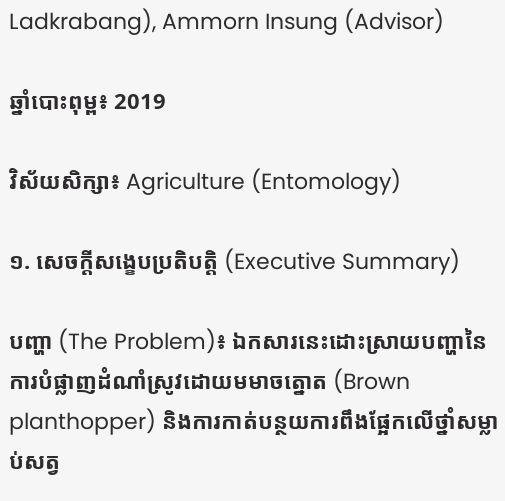Ladkrabang), Ammorn Insung (Advisor)

ឆ្នាំបោះពុម្ព៖ 2019

វិស័យសិក្សា៖ Agriculture (Entomology)

១. សេចក្តីសង្ខេបប្រតិបត្តិ (Executive Summary)

បញ្ហា (The Problem)៖ ឯកសារនេះដោះស្រាយបញ្ហានៃការបំផ្លាញដំណាំស្រូវដោយមមាចត្នោត (Brown planthopper) និងការកាត់បន្ថយការពឹងផ្អែកលើថ្នាំសម្លាប់សត្វ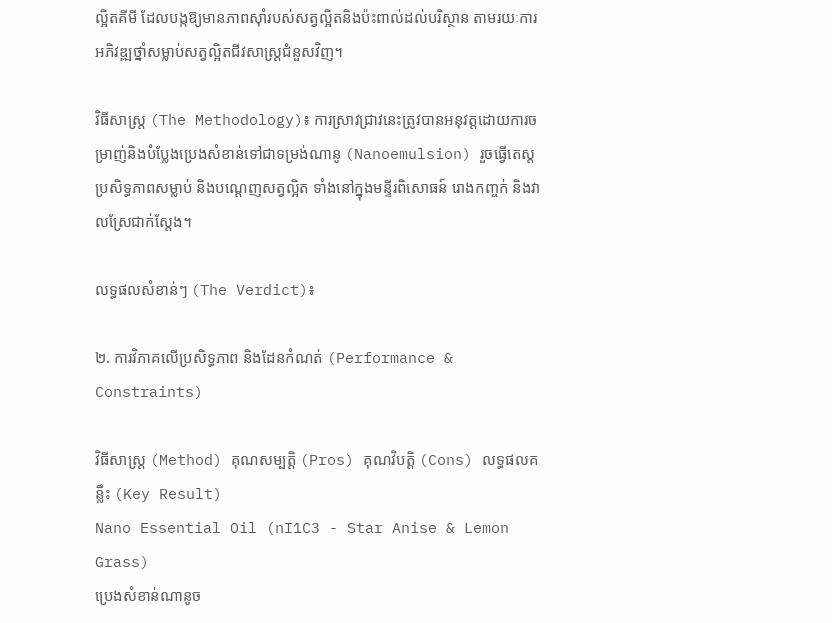ល្អិតគីមី ដែលបង្កឱ្យមានភាពស៊ាំរបស់សត្វល្អិតនិងប៉ះពាល់ដល់បរិស្ថាន តាមរយៈការអភិវឌ្ឍថ្នាំសម្លាប់សត្វល្អិតជីវសាស្ត្រជំនួសវិញ។

វិធីសាស្ត្រ (The Methodology)៖ ការស្រាវជ្រាវនេះត្រូវបានអនុវត្តដោយការចម្រាញ់និងបំប្លែងប្រេងសំខាន់ទៅជាទម្រង់ណានូ (Nanoemulsion) រួចធ្វើតេស្តប្រសិទ្ធភាពសម្លាប់ និងបណ្តេញសត្វល្អិត ទាំងនៅក្នុងមន្ទីរពិសោធន៍ រោងកញ្ចក់ និងវាលស្រែជាក់ស្តែង។

លទ្ធផលសំខាន់ៗ (The Verdict)៖

២. ការវិភាគលើប្រសិទ្ធភាព និងដែនកំណត់ (Performance & Constraints)

វិធីសាស្ត្រ (Method) គុណសម្បត្តិ (Pros) គុណវិបត្តិ (Cons) លទ្ធផលគន្លឹះ (Key Result)
Nano Essential Oil (nI1C3 - Star Anise & Lemon Grass)
ប្រេងសំខាន់ណានូច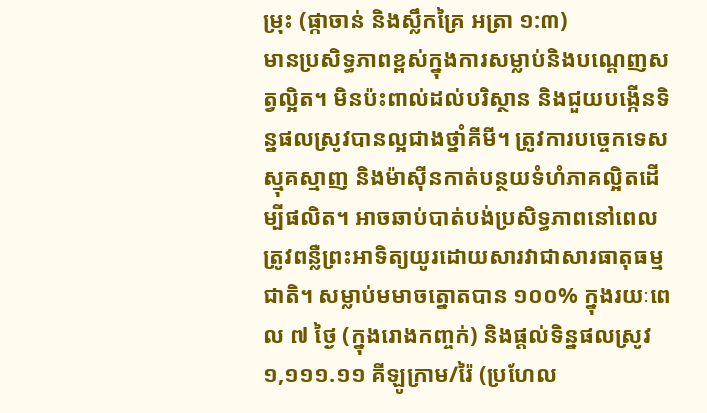ម្រុះ (ផ្កាចាន់ និងស្លឹកគ្រៃ អត្រា ១:៣)
មានប្រសិទ្ធភាពខ្ពស់ក្នុងការសម្លាប់និងបណ្តេញសត្វល្អិត។ មិនប៉ះពាល់ដល់បរិស្ថាន និងជួយបង្កើនទិន្នផលស្រូវបានល្អជាងថ្នាំគីមី។ ត្រូវការបច្ចេកទេសស្មុគស្មាញ និងម៉ាស៊ីនកាត់បន្ថយទំហំភាគល្អិតដើម្បីផលិត។ អាចឆាប់បាត់បង់ប្រសិទ្ធភាពនៅពេលត្រូវពន្លឺព្រះអាទិត្យយូរដោយសារវាជាសារធាតុធម្មជាតិ។ សម្លាប់មមាចត្នោតបាន ១០០% ក្នុងរយៈពេល ៧ ថ្ងៃ (ក្នុងរោងកញ្ចក់) និងផ្តល់ទិន្នផលស្រូវ ១,១១១.១១ គីឡូក្រាម/រ៉ៃ (ប្រហែល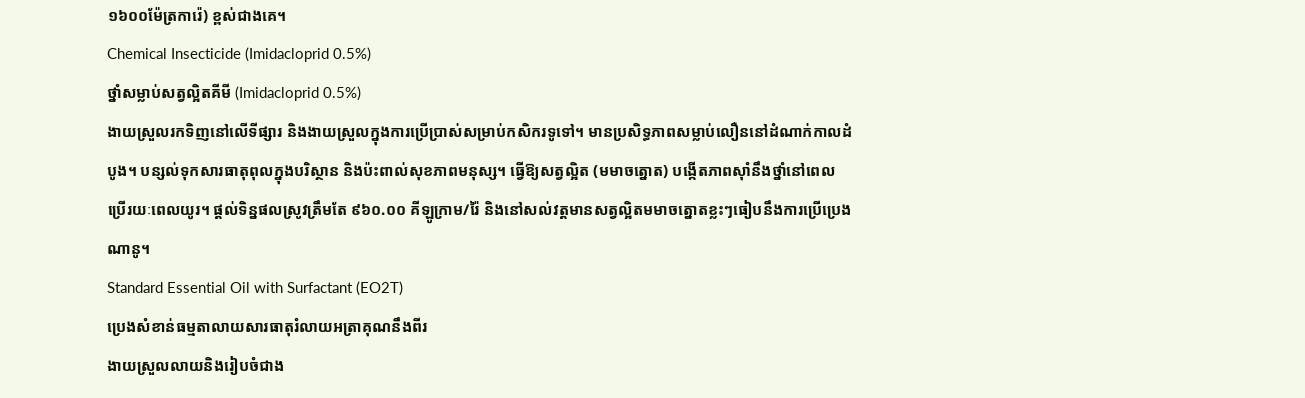១៦០០ម៉ែត្រការ៉េ) ខ្ពស់ជាងគេ។
Chemical Insecticide (Imidacloprid 0.5%)
ថ្នាំសម្លាប់សត្វល្អិតគីមី (Imidacloprid 0.5%)
ងាយស្រួលរកទិញនៅលើទីផ្សារ និងងាយស្រួលក្នុងការប្រើប្រាស់សម្រាប់កសិករទូទៅ។ មានប្រសិទ្ធភាពសម្លាប់លឿននៅដំណាក់កាលដំបូង។ បន្សល់ទុកសារធាតុពុលក្នុងបរិស្ថាន និងប៉ះពាល់សុខភាពមនុស្ស។ ធ្វើឱ្យសត្វល្អិត (មមាចត្នោត) បង្កើតភាពស៊ាំនឹងថ្នាំនៅពេលប្រើរយៈពេលយូរ។ ផ្តល់ទិន្នផលស្រូវត្រឹមតែ ៩៦០.០០ គីឡូក្រាម/រ៉ៃ និងនៅសល់វត្តមានសត្វល្អិតមមាចត្នោតខ្លះៗធៀបនឹងការប្រើប្រេងណានូ។
Standard Essential Oil with Surfactant (EO2T)
ប្រេងសំខាន់ធម្មតាលាយសារធាតុរំលាយអត្រាគុណនឹងពីរ
ងាយស្រួលលាយនិងរៀបចំជាង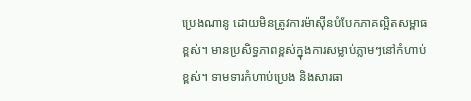ប្រេងណានូ ដោយមិនត្រូវការម៉ាស៊ីនបំបែកភាគល្អិតសម្ពាធខ្ពស់។ មានប្រសិទ្ធភាពខ្ពស់ក្នុងការសម្លាប់ភ្លាមៗនៅកំហាប់ខ្ពស់។ ទាមទារកំហាប់ប្រេង និងសារធា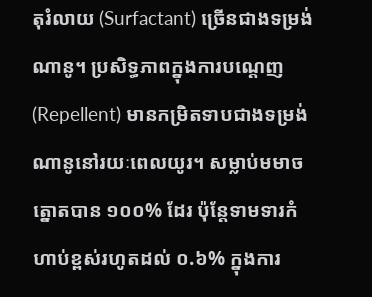តុរំលាយ (Surfactant) ច្រើនជាងទម្រង់ណានូ។ ប្រសិទ្ធភាពក្នុងការបណ្តេញ (Repellent) មានកម្រិតទាបជាងទម្រង់ណានូនៅរយៈពេលយូរ។ សម្លាប់មមាចត្នោតបាន ១០០% ដែរ ប៉ុន្តែទាមទារកំហាប់ខ្ពស់រហូតដល់ ០.៦% ក្នុងការ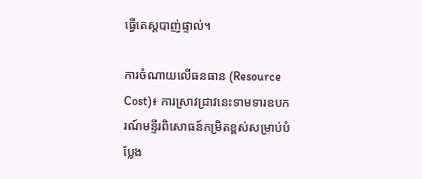ធ្វើតេស្តបាញ់ផ្ទាល់។

ការចំណាយលើធនធាន (Resource Cost)៖ ការស្រាវជ្រាវនេះទាមទារឧបករណ៍មន្ទីរពិសោធន៍កម្រិតខ្ពស់សម្រាប់បំប្លែង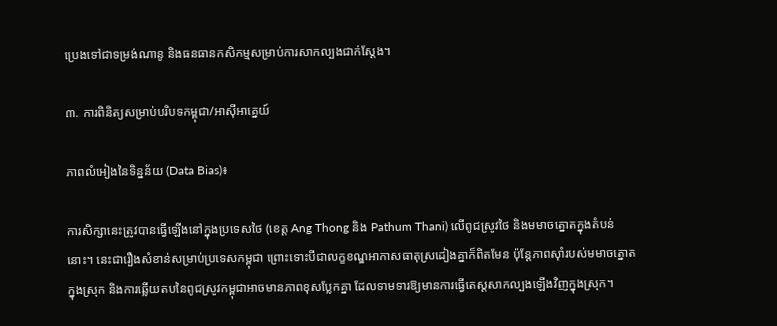ប្រេងទៅជាទម្រង់ណានូ និងធនធានកសិកម្មសម្រាប់ការសាកល្បងជាក់ស្តែង។

៣. ការពិនិត្យសម្រាប់បរិបទកម្ពុជា/អាស៊ីអាគ្នេយ៍

ភាពលំអៀងនៃទិន្នន័យ (Data Bias)៖

ការសិក្សានេះត្រូវបានធ្វើឡើងនៅក្នុងប្រទេសថៃ (ខេត្ត Ang Thong និង Pathum Thani) លើពូជស្រូវថៃ និងមមាចត្នោតក្នុងតំបន់នោះ។ នេះជារឿងសំខាន់សម្រាប់ប្រទេសកម្ពុជា ព្រោះទោះបីជាលក្ខខណ្ឌអាកាសធាតុស្រដៀងគ្នាក៏ពិតមែន ប៉ុន្តែភាពស៊ាំរបស់មមាចត្នោតក្នុងស្រុក និងការឆ្លើយតបនៃពូជស្រូវកម្ពុជាអាចមានភាពខុសប្លែកគ្នា ដែលទាមទារឱ្យមានការធ្វើតេស្តសាកល្បងឡើងវិញក្នុងស្រុក។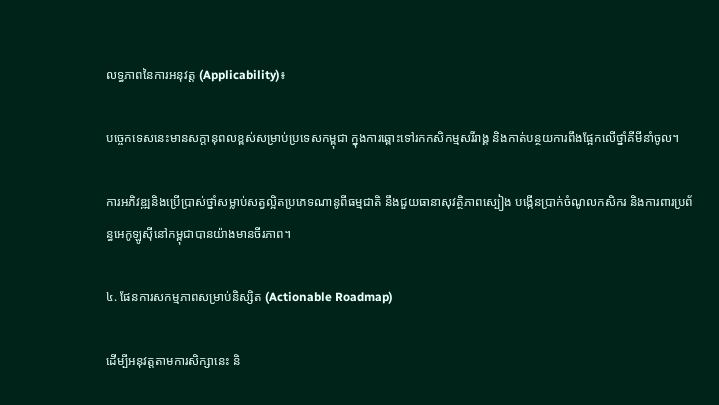លទ្ធភាពនៃការអនុវត្ត (Applicability)៖

បច្ចេកទេសនេះមានសក្តានុពលខ្ពស់សម្រាប់ប្រទេសកម្ពុជា ក្នុងការឆ្ពោះទៅរកកសិកម្មសរីរាង្គ និងកាត់បន្ថយការពឹងផ្អែកលើថ្នាំគីមីនាំចូល។

ការអភិវឌ្ឍនិងប្រើប្រាស់ថ្នាំសម្លាប់សត្វល្អិតប្រភេទណានូពីធម្មជាតិ នឹងជួយធានាសុវត្ថិភាពស្បៀង បង្កើនប្រាក់ចំណូលកសិករ និងការពារប្រព័ន្ធអេកូឡូស៊ីនៅកម្ពុជាបានយ៉ាងមានចីរភាព។

៤. ផែនការសកម្មភាពសម្រាប់និស្សិត (Actionable Roadmap)

ដើម្បីអនុវត្តតាមការសិក្សានេះ និ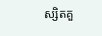ស្សិតគួ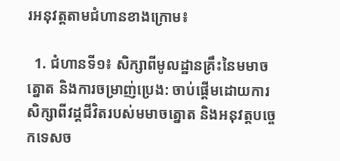រអនុវត្តតាមជំហានខាងក្រោម៖

  1. ជំហានទី១៖ សិក្សាពីមូលដ្ឋានគ្រឹះនៃមមាចត្នោត និងការចម្រាញ់ប្រេង: ចាប់ផ្តើមដោយការសិក្សាពីវដ្តជីវិតរបស់មមាចត្នោត និងអនុវត្តបច្ចេកទេសច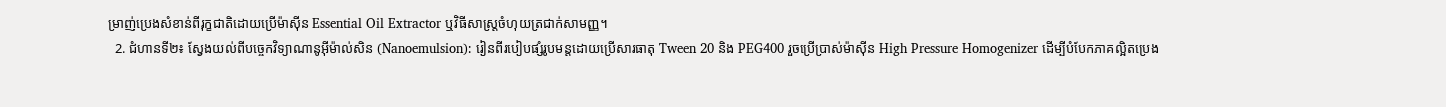ម្រាញ់ប្រេងសំខាន់ពីរុក្ខជាតិដោយប្រើម៉ាស៊ីន Essential Oil Extractor ឬវិធីសាស្ត្រចំហុយត្រជាក់សាមញ្ញ។
  2. ជំហានទី២៖ ស្វែងយល់ពីបច្ចេកវិទ្យាណានូអុីម៉ាល់សិន (Nanoemulsion): រៀនពីរបៀបផ្សំរូបមន្តដោយប្រើសារធាតុ Tween 20 និង PEG400 រួចប្រើប្រាស់ម៉ាស៊ីន High Pressure Homogenizer ដើម្បីបំបែកភាគល្អិតប្រេង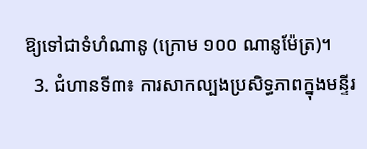ឱ្យទៅជាទំហំណានូ (ក្រោម ១០០ ណានូម៉ែត្រ)។
  3. ជំហានទី៣៖ ការសាកល្បងប្រសិទ្ធភាពក្នុងមន្ទីរ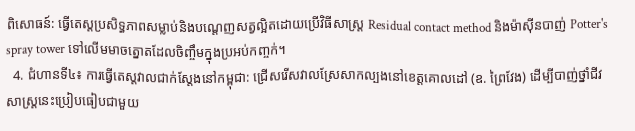ពិសោធន៍: ធ្វើតេស្តប្រសិទ្ធភាពសម្លាប់និងបណ្តេញសត្វល្អិតដោយប្រើវិធីសាស្ត្រ Residual contact method និងម៉ាស៊ីនបាញ់ Potter's spray tower ទៅលើមមាចត្នោតដែលចិញ្ចឹមក្នុងប្រអប់កញ្ចក់។
  4. ជំហានទី៤៖ ការធ្វើតេស្តវាលជាក់ស្តែងនៅកម្ពុជា: ជ្រើសរើសវាលស្រែសាកល្បងនៅខេត្តគោលដៅ (ឧ. ព្រៃវែង) ដើម្បីបាញ់ថ្នាំជីវសាស្ត្រនេះប្រៀបធៀបជាមួយ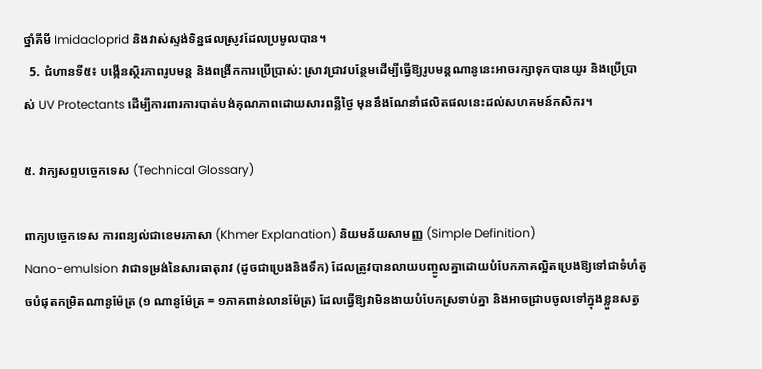ថ្នាំគីមី Imidacloprid និងវាស់ស្ទង់ទិន្នផលស្រូវដែលប្រមូលបាន។
  5. ជំហានទី៥៖ បង្កើនស្ថិរភាពរូបមន្ត និងពង្រីកការប្រើប្រាស់: ស្រាវជ្រាវបន្ថែមដើម្បីធ្វើឱ្យរូបមន្តណានូនេះអាចរក្សាទុកបានយូរ និងប្រើប្រាស់ UV Protectants ដើម្បីការពារការបាត់បង់គុណភាពដោយសារពន្លឺថ្ងៃ មុននឹងណែនាំផលិតផលនេះដល់សហគមន៍កសិករ។

៥. វាក្យសព្ទបច្ចេកទេស (Technical Glossary)

ពាក្យបច្ចេកទេស ការពន្យល់ជាខេមរភាសា (Khmer Explanation) និយមន័យសាមញ្ញ (Simple Definition)
Nano-emulsion វាជាទម្រង់នៃសារធាតុរាវ (ដូចជាប្រេងនិងទឹក) ដែលត្រូវបានលាយបញ្ចូលគ្នាដោយបំបែកភាគល្អិតប្រេងឱ្យទៅជាទំហំតូចបំផុតកម្រិតណានូម៉ែត្រ (១ ណានូម៉ែត្រ = ១ភាគពាន់លានម៉ែត្រ) ដែលធ្វើឱ្យវាមិនងាយបំបែកស្រទាប់គ្នា និងអាចជ្រាបចូលទៅក្នុងខ្លួនសត្វ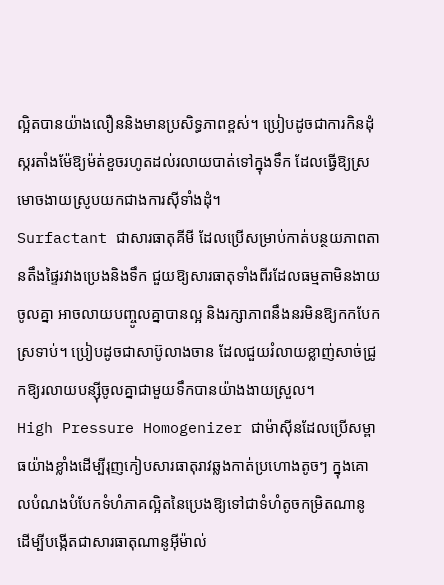ល្អិតបានយ៉ាងលឿននិងមានប្រសិទ្ធភាពខ្ពស់។ ប្រៀបដូចជាការកិនដុំស្ករតាំងម៉ែឱ្យម៉ត់ខួចរហូតដល់រលាយបាត់ទៅក្នុងទឹក ដែលធ្វើឱ្យស្រមោចងាយស្រូបយកជាងការស៊ីទាំងដុំ។
Surfactant ជាសារធាតុគីមី ដែលប្រើសម្រាប់កាត់បន្ថយភាពតានតឹងផ្ទៃរវាងប្រេងនិងទឹក ជួយឱ្យសារធាតុទាំងពីរដែលធម្មតាមិនងាយចូលគ្នា អាចលាយបញ្ចូលគ្នាបានល្អ និងរក្សាភាពនឹងនរមិនឱ្យកកបែកស្រទាប់។ ប្រៀបដូចជាសាប៊ូលាងចាន ដែលជួយរំលាយខ្លាញ់សាច់ជ្រូកឱ្យរលាយបន្ស៊ីចូលគ្នាជាមួយទឹកបានយ៉ាងងាយស្រួល។
High Pressure Homogenizer ជាម៉ាស៊ីនដែលប្រើសម្ពាធយ៉ាងខ្លាំងដើម្បីរុញកៀបសារធាតុរាវឆ្លងកាត់ប្រហោងតូចៗ ក្នុងគោលបំណងបំបែកទំហំភាគល្អិតនៃប្រេងឱ្យទៅជាទំហំតូចកម្រិតណានូ ដើម្បីបង្កើតជាសារធាតុណានូអុីម៉ាល់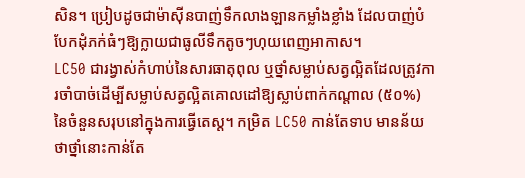សិន។ ប្រៀបដូចជាម៉ាស៊ីនបាញ់ទឹកលាងឡានកម្លាំងខ្លាំង ដែលបាញ់បំបែកដុំភក់ធំៗឱ្យក្លាយជាធូលីទឹកតូចៗហុយពេញអាកាស។
LC50 ជារង្វាស់កំហាប់នៃសារធាតុពុល ឬថ្នាំសម្លាប់សត្វល្អិតដែលត្រូវការចាំបាច់ដើម្បីសម្លាប់សត្វល្អិតគោលដៅឱ្យស្លាប់ពាក់កណ្តាល (៥០%) នៃចំនួនសរុបនៅក្នុងការធ្វើតេស្ត។ កម្រិត LC50 កាន់តែទាប មានន័យថាថ្នាំនោះកាន់តែ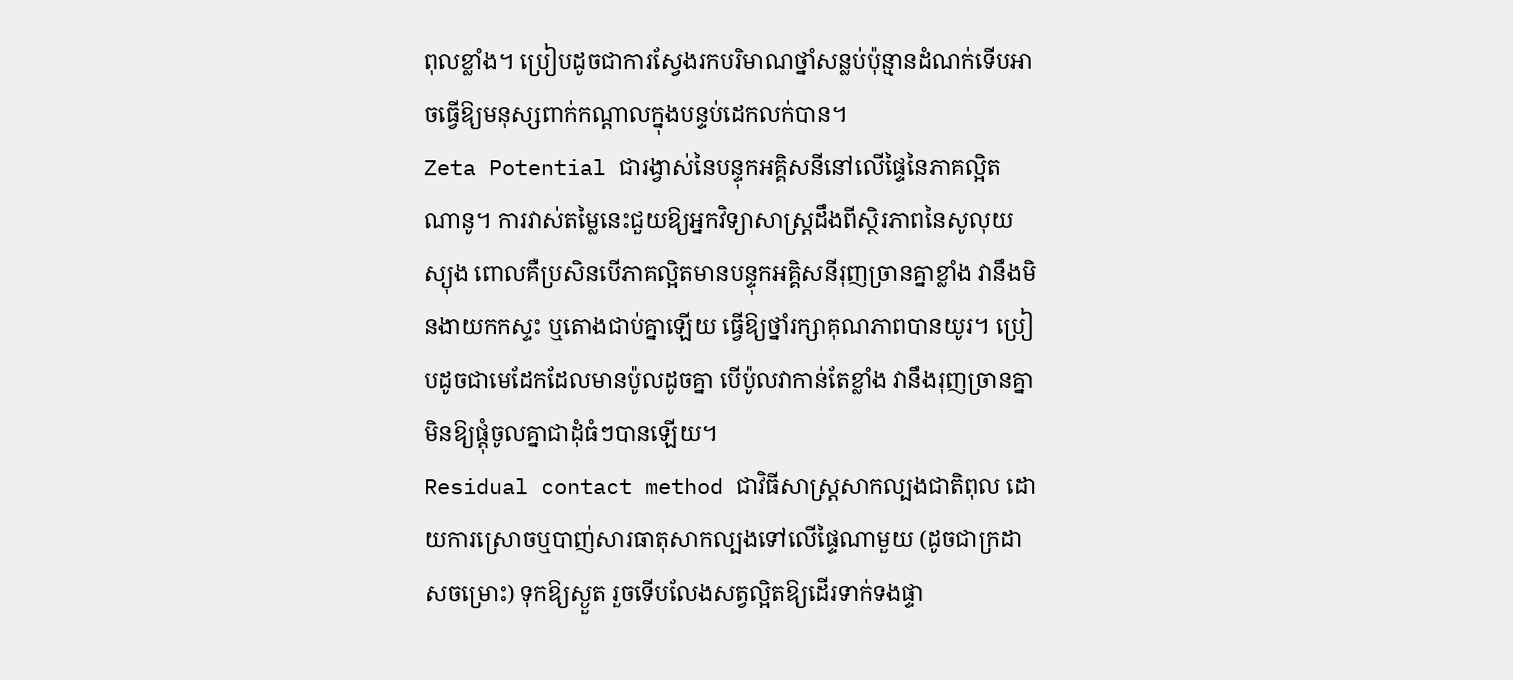ពុលខ្លាំង។ ប្រៀបដូចជាការស្វែងរកបរិមាណថ្នាំសន្លប់ប៉ុន្មានដំណក់ទើបអាចធ្វើឱ្យមនុស្សពាក់កណ្តាលក្នុងបន្ទប់ដេកលក់បាន។
Zeta Potential ជារង្វាស់នៃបន្ទុកអគ្គិសនីនៅលើផ្ទៃនៃភាគល្អិតណានូ។ ការវាស់តម្លៃនេះជួយឱ្យអ្នកវិទ្យាសាស្ត្រដឹងពីស្ថិរភាពនៃសូលុយស្យុង ពោលគឺប្រសិនបើភាគល្អិតមានបន្ទុកអគ្គិសនីរុញច្រានគ្នាខ្លាំង វានឹងមិនងាយកកស្ទះ ឬតោងជាប់គ្នាឡើយ ធ្វើឱ្យថ្នាំរក្សាគុណភាពបានយូរ។ ប្រៀបដូចជាមេដែកដែលមានប៉ូលដូចគ្នា បើប៉ូលវាកាន់តែខ្លាំង វានឹងរុញច្រានគ្នាមិនឱ្យផ្តុំចូលគ្នាជាដុំធំៗបានឡើយ។
Residual contact method ជាវិធីសាស្ត្រសាកល្បងជាតិពុល ដោយការស្រោចឬបាញ់សារធាតុសាកល្បងទៅលើផ្ទៃណាមួយ (ដូចជាក្រដាសចម្រោះ) ទុកឱ្យស្ងួត រួចទើបលែងសត្វល្អិតឱ្យដើរទាក់ទងផ្ទា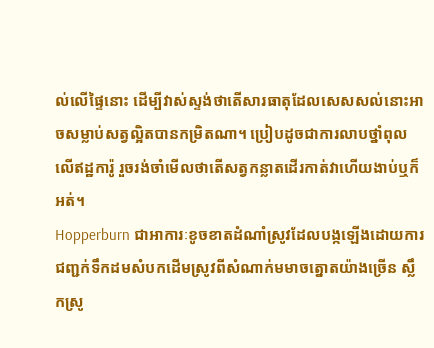ល់លើផ្ទៃនោះ ដើម្បីវាស់ស្ទង់ថាតើសារធាតុដែលសេសសល់នោះអាចសម្លាប់សត្វល្អិតបានកម្រិតណា។ ប្រៀបដូចជាការលាបថ្នាំពុលលើឥដ្ឋការ៉ូ រួចរង់ចាំមើលថាតើសត្វកន្លាតដើរកាត់វាហើយងាប់ឬក៏អត់។
Hopperburn ជាអាការៈខូចខាតដំណាំស្រូវដែលបង្កឡើងដោយការជញ្ជក់ទឹកដមសំបកដើមស្រូវពីសំណាក់មមាចត្នោតយ៉ាងច្រើន ស្លឹកស្រូ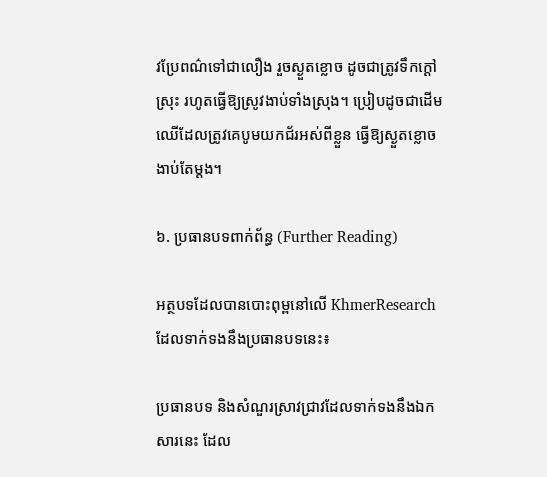វប្រែពណ៌ទៅជាលឿង រួចស្ងួតខ្លោច ដូចជាត្រូវទឹកក្ដៅស្រុះ រហូតធ្វើឱ្យស្រូវងាប់ទាំងស្រុង។ ប្រៀបដូចជាដើមឈើដែលត្រូវគេបូមយកជ័រអស់ពីខ្លួន ធ្វើឱ្យស្ងួតខ្លោចងាប់តែម្តង។

៦. ប្រធានបទពាក់ព័ន្ធ (Further Reading)

អត្ថបទដែលបានបោះពុម្ពនៅលើ KhmerResearch ដែលទាក់ទងនឹងប្រធានបទនេះ៖

ប្រធានបទ និងសំណួរស្រាវជ្រាវដែលទាក់ទងនឹងឯកសារនេះ ដែល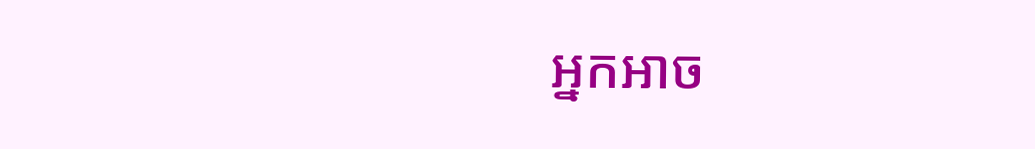អ្នកអាច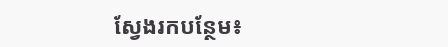ស្វែងរកបន្ថែម៖